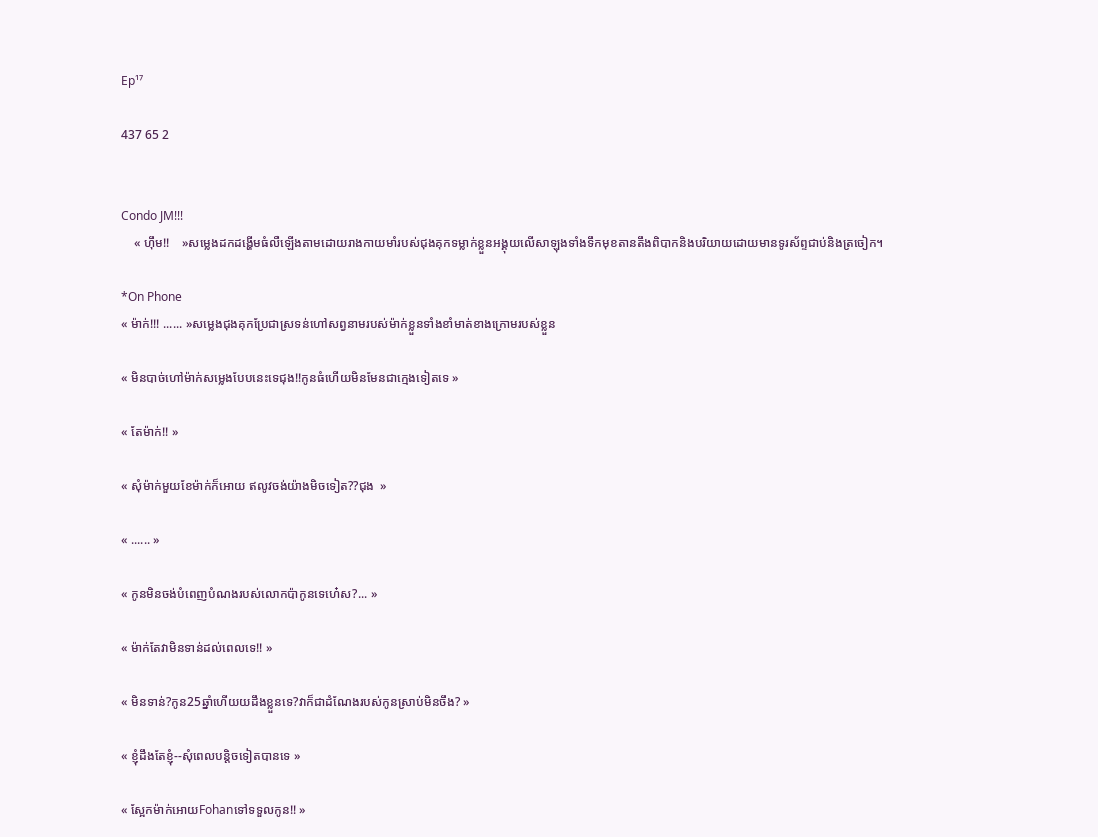Ep¹⁷

437 65 2


Condo JM!!!
    « ហុឹម!!    »សម្លេងដកដង្ហើមធំលឺឡើងតាមដោយរាងកាយមាំរបស់ជុងគុកទម្លាក់ខ្លួនអង្គុយលើសាឡុងទាំងទឹកមុខតានតឹងពិបាកនិងបរិយាយដោយមានទូរស័ព្ទជាប់និងត្រចៀក។

*On Phone
« ម៉ាក់!!! ...... »សម្លេងជុងគុកប្រែជាស្រទន់ហៅសព្វនាមរបស់ម៉ាក់ខ្លួនទាំងខាំមាត់ខាងក្រោមរបស់ខ្លួន

« មិនបាច់ហៅម៉ាក់សម្លេងបែបនេះទេជុង!!កូនធំហើយមិនមែនជាក្មេងទៀតទេ »

« តែម៉ាក់!! »

« សុំម៉ាក់មួយខែម៉ាក់ក៏អោយ ឥលូវចង់យ៉ាងមិចទៀត??ជុង  »

« ...... »

« កូនមិនចង់បំពេញបំណងរបស់លោកប៉ាកូនទេហេ៎ស?... »

« ម៉ាក់តែវាមិនទាន់ដល់ពេលទេ!! »

« មិនទាន់?កូន25ឆ្នាំហើយយដឹងខ្លួនទេ?វាក៏ជាដំណែងរបស់កូនស្រាប់មិនចឹង? »

« ខ្ញុំដឹងតែខ្ញុំ--សុំពេលបន្ដិចទៀតបានទេ »

« ស្អែកម៉ាក់អោយFohanទៅទទួលកូន!! »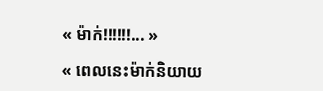« ម៉ាក់!!!!!!... »

« ពេលនេះម៉ាក់និយាយ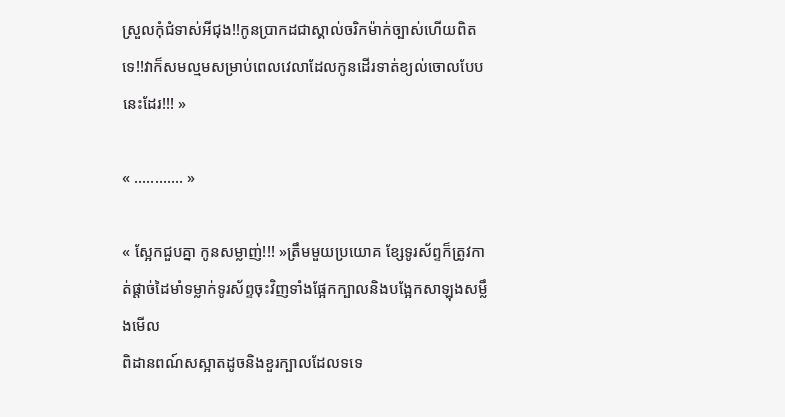ស្រួលកុំជំទាស់អីជុង!!កូនប្រាកដជាស្គាល់ចរិកម៉ាក់ច្បាស់ហើយពិតទេ!!វាក៏សមល្មមសម្រាប់ពេលវេលាដែលកូនដើរទាត់ខ្យល់ចោលបែបនេះដែរ!!! »

« ............ »

« ស្អែកជួបគ្នា កូនសម្លាញ់!!! »ត្រឹមមួយប្រយោគ ខ្សែទូរស័ព្ទក៏ត្រូវកាត់ផ្ដាច់ដៃមាំទម្លាក់ទូរស័ព្ទចុះវិញទាំងផ្អែកក្បាលនិងបង្អែកសាឡុងសម្លឹងមើល
ពិដានពណ៍សស្អាតដូចនិងខួរក្បាលដែលទទេ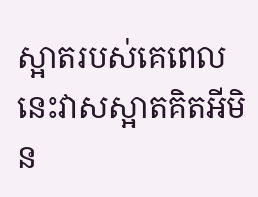ស្អាតរបស់គេពេលនេះវាសស្អាតគិតអីមិន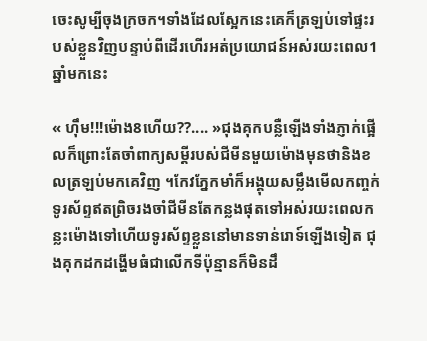ចេះសូម្បីចុងក្រចក។ទាំងដែលស្អែកនេះគេក៏ត្រឡប់ទៅផ្ទះរបស់ខ្លួនវិញបន្ទាប់ពីដើរហើរអត់ប្រយោជន៍អស់រយះពេល1ឆ្នាំមកនេះ

« ហុឹម!!!ម៉ោង8ហើយ??.... »ជុងគុកបន្លឺឡើងទាំងភ្ញាក់ផ្អើលក៏ព្រោះតែចាំពាក្យសម្ដីរបស់ជីមីនមួយម៉ោងមុនថានិងខលត្រឡប់មកគេវិញ ។កែវភ្នែកមាំក៏អង្គុយសម្លឹងមើលកញ្ចក់ទូរស័ព្ទឥតព្រិចរងចាំជីមីនតែកន្លងផុតទៅអស់រយះពេលកន្លះម៉ោងទៅហើយទូរស័ព្ទខ្លួននៅមានទាន់រោទ៍ឡើងទៀត ជុងគុកដកដង្ហើមធំជាលើកទីប៉ុន្មានក៏មិនដឹ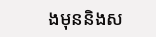ងមុននិងស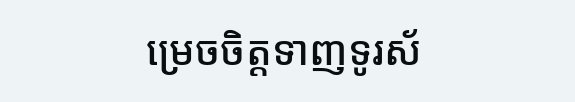ម្រេចចិត្តទាញទូរស័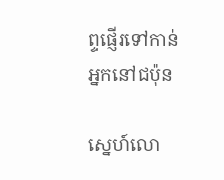ព្ទផ្ញើរទៅកាន់អ្នកនៅជប៉ុន

ស្នេហ៍លោ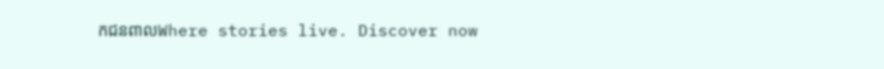កជនពាលWhere stories live. Discover now